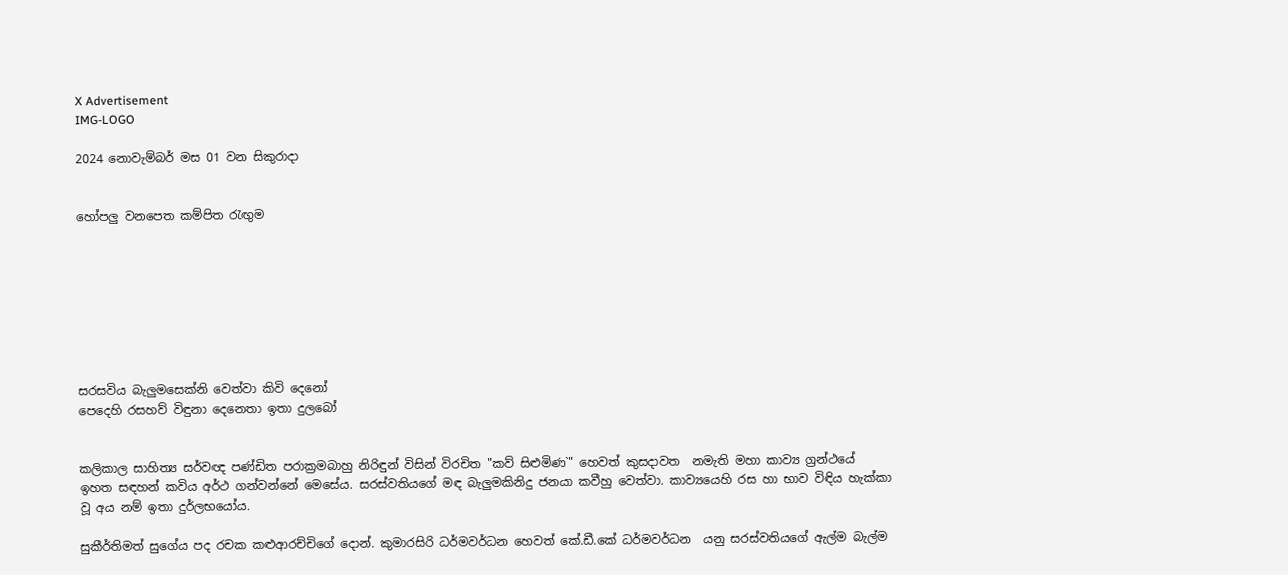X Advertisement
IMG-LOGO

2024 නොවැම්බර් මස 01 වන සිකුරාදා


හෝපලු වනපෙත කම්පිත රැඟුම








සරසවිය බැලුමසෙක්නි වෙත්වා කිවි දෙනෝ
පෙදෙහි රසහව් විඳුනා දෙනෙතා ඉතා දුලබෝ


කලිකාල සාහිත්‍ය සර්වඥ පණ්ඩිත පරාක්‍රමබාහු නිරිඳුන් විසින් විරචිත "කව් සිළුමිණ`" හෙවත් කුසදාවත  නමැති මහා කාව්‍ය ග්‍රන්ථයේ  ඉහත සඳහන් කවිය අර්ථ ගන්වන්නේ මෙසේය. සරස්වතියගේ මඳ බැලුමකිනිදු ජනයා කවීහු වෙත්වා. කාව්‍යයෙහි රස හා භාව විඳිය හැක්කා වූ අය නම් ඉතා දුර්ලභයෝය.

සුකීර්තිමත් සුගේය පද රචක කළුආරච්චිගේ දොන්. කුමාරසිරි ධර්මවර්ධන හෙවත් කේ.ඩී.කේ ධර්මවර්ධන  යනු සරස්වතියගේ ඇල්ම බැල්ම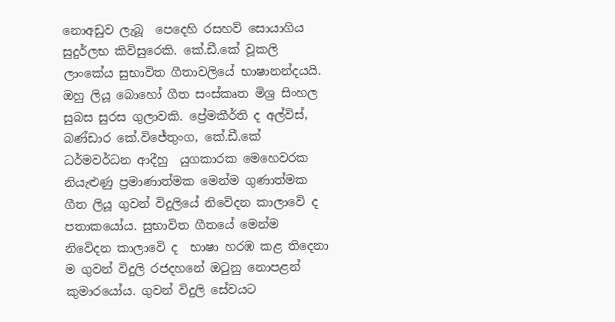නොඅඩුව ලැබූ  පෙදෙහි රසහව් සොයාගිය සුදුර්ලභ කිවිසුරෙකි. කේ.ඩී.කේ වූකලි  ලාංකේය සුභාවිත ගීතාවලියේ භාෂානන්දයයි. ඔහු ලියූ බොහෝ ගීත සංස්කෘත මිශ්‍ර සිංහල සුබස සුරස ගුලාවකි. ප්‍රේමකීර්ති ද අල්විස්, බණ්ඩාර කේ.විජේතුංග, කේ.ඩී.කේ ධර්මවර්ධන ආදීහු  යුගකාරක මෙහෙවරක නියැළුණු ප්‍රමාණාත්මක මෙන්ම ගුණාත්මක ගීත ලියූ ගුවන් විදුලියේ නිවෙිදන කාලාවෙි ද පතාකයෝය. සුභාවිත ගීතයේ මෙන්ම නිවෙිදන කාලාවෙි ද  භාෂා හරඹ කළ තිදෙනා ම ගුවන් විදුලි රජදහනේ ඔටුනු නොපළන් කුමාරයෝය. ගුවන් විදුලි සේවයට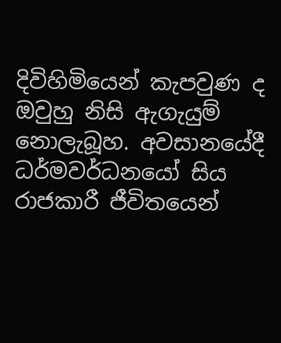දිවිහිමියෙන් කැපවුණ ද ඔවුහු නිසි ඇගැයුම් නොලැබූහ. අවසානයේදී ධර්මවර්ධනයෝ සිය රාජකාරී ජීවිතයෙන්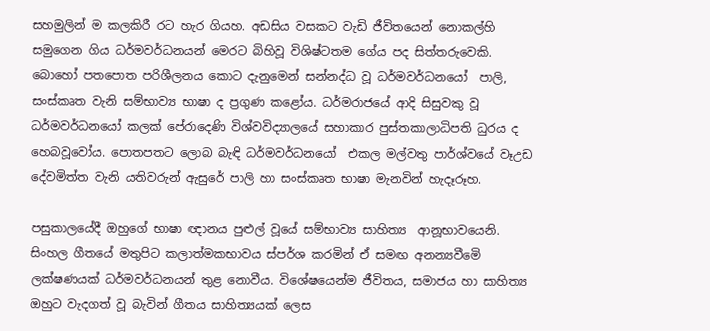සහමුලින් ම කලකිරී රට හැර ගියහ. අඩසිය වසකට වැඩි ජීවිතයෙන් නොකල්හි සමුගෙන ගිය ධර්මවර්ධනයන් මෙරට බිහිවූ විශිෂ්ටතම ගේය පද සිත්තරුවෙකි. බොහෝ පතපොත පරිශීලනය කොට දැනුමෙන් සන්නද්ධ වූ ධර්මවර්ධනයෝ  පාලි, සංස්කෘත වැනි සම්භාව්‍ය භාෂා ද ප්‍රගුණ කළෝය. ධර්මරාජයේ ආදි සිසුවකු වූ ධර්මවර්ධනයෝ කලක් පේරාදෙණි විශ්වවිද්‍යාලයේ සහාකාර පුස්තකාලාධිපති ධුරය ද හෙබවූවෝය. පොතපතට ලොබ බැඳි ධර්මවර්ධනයෝ  එකල මල්වතු පාර්ශ්වයේ වෑඋඩ දේවමිත්‍ත වැනි යතිවරුන් ඇසුරේ පාලි හා සංස්කෘත භාෂා මැනවින් හැදෑරූහ.

පසුකාලයේදී ඔහුගේ භාෂා ඥානය පුළුල් වූයේ සම්භාව්‍ය සාහිත්‍ය  ආනූභාවයෙනි. සිංහල ගීතයේ මතුපිට කලාත්මකභාවය ස්පර්ශ කරමින් ඒ සමඟ අනන්‍යවීමෙි ලක්ෂණයක් ධර්මවර්ධනයන් තුළ නොවීය. විශේෂයෙන්ම ජීවිතය, සමාජය හා සාහිත්‍ය ඔහුට වැදගත් වූ බැවින් ගීතය සාහිත්‍යයක් ලෙස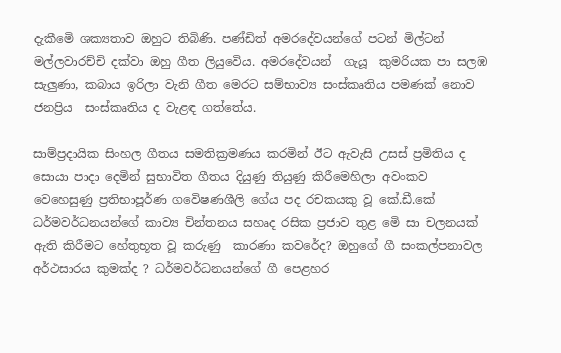දැකීමෙි ශක්‍යතාව ඔහුට තිබිණි. පණ්ඩිත් අමරදේවයන්ගේ පටන් මිල්ටන් මල්ලවාරච්චි දක්වා ඔහු ගීත ලියුවෙිය. අමරදේවයන්  ගැයූ  කුමරියක පා සලඹ සැලුණා, කබාය ඉරිලා වැනි ගීත මෙරට සම්භාව්‍ය සංස්කෘතිය පමණක් නොව ජනප්‍රිය  සංස්කෘතිය ද වැළඳ ගත්තේය.

සාම්ප්‍රදායික සිංහල ගීතය සමතික්‍රමණය කරමින් ඊට ඇවැසි උසස් ප්‍රමිතිය ද සොයා පාදා දෙමින් සුභාවිත ගීතය දියුණු තියුණු කිරීමෙහිලා අවංකව වෙහෙසුණු ප්‍රතිභාපූර්ණ ගවෙිෂණශීලි ගේය පද රචකයකු වූ කේ.ඩී.කේ ධර්මවර්ධනයන්ගේ කාව්‍ය චින්තනය සහෘද රසික ප්‍රජාව තුළ මෙි සා චලනයක් ඇති කිරීමට හේතුභූත වූ කරුණු  කාරණා කවරේද? ඔහුගේ ගී සංකල්පනාවල අර්ථසාරය කුමක්ද ? ධර්මවර්ධනයන්ගේ ගී පෙළහර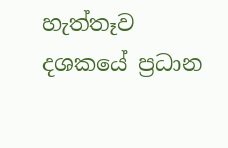හැත්තෑව දශකයේ ප්‍රධාන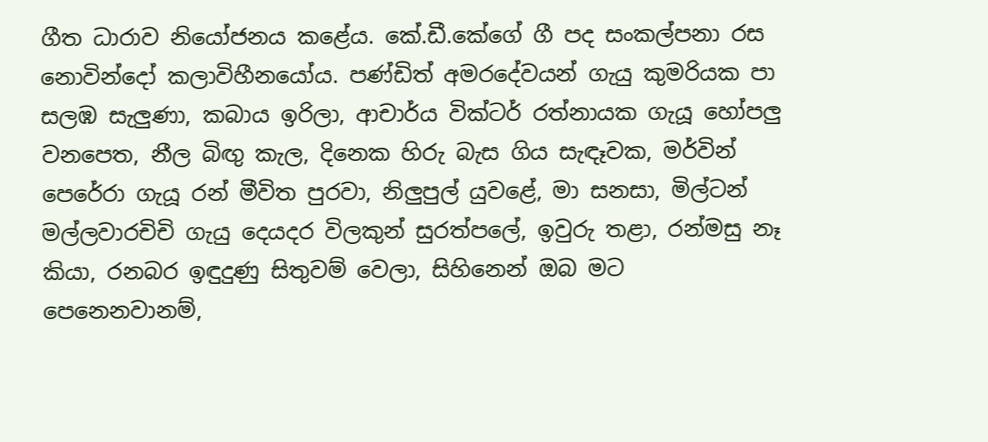ගීත ධාරාව නියෝජනය කළේය. කේ.ඩී.කේගේ ගී පද සංකල්පනා රස නොවින්දෝ කලාවිහීනයෝය. පණ්ඩිත් අමරදේවයන් ගැයු කුමරියක පා සලඹ සැලුණා, කබාය ඉරිලා, ආචාර්ය වික්ටර් රත්නායක ගැයූ හෝපලු වනපෙත, නීල බිඟු කැල, දිනෙක හිරු බැස ගිය සැඳෑවක, මර්වින් පෙරේරා ගැයූ රන් මීවිත පුරවා, නිලුපුල් යුවළේ, මා සනසා, මිල්ටන් මල්ලවාරචිචි ගැයු දෙයදර විලකුන් සුරත්පලේ, ඉවුරු තළා, රන්මසු නෑ කියා, රනබර ඉඳුදුණු සිතුවම් වෙලා, සිහිනෙන් ඔබ මට පෙනෙනවානම්,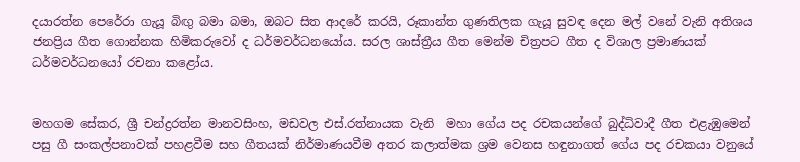දයාරත්න පෙරේරා ගැයූ බිඟු බමා බමා, ඔබට සිත ආදරේ කරයි, රූකාන්ත ගුණතිලක ගැයූ සුවඳ දෙන මල් වනේ වැනි අතිශය ජනප්‍රිය ගීත ගොන්නක හිමිකරුවෝ ද ධර්මවර්ධනයෝය. සරල ශාස්ත්‍රීය ගීත මෙන්ම චිත්‍රපට ගීත ද විශාල ප්‍රමාණයක් ධර්මවර්ධනයෝ රචනා කළෝය.


මහගම සේකර, ශ්‍රී චන්ද්‍රරත්න මානවසිංහ, මඩවල එස්.රත්නායක වැනි  මහා ගේය පද රචකයන්ගේ බුද්ධිවාදී ගීත එළැඹුමෙන් පසු ගී සංකල්පනාවක් පහළවීම සහ ගීතයක් නිර්මාණයවීම අතර කලාත්මක ශ්‍රම වෙනස හඳුනාගත් ගේය පද රචකයා වනුයේ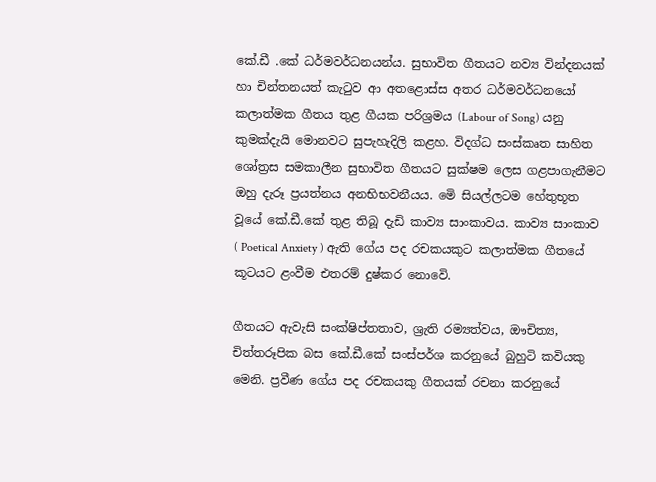කේ.ඩී .කේ ධර්මවර්ධනයන්ය. සුභාවිත ගීතයට නව්‍ය වින්දනයක් හා චින්තනයත් කැටුව ආ අතළොස්ස අතර ධර්මවර්ධනයෝ කලාත්මක ගීතය තුළ ගීයක පරිශ්‍රමය (Labour of Song) යනු කුමක්දැයි මොනවට සුපැහැදිලි කළහ. විදග්ධ සංස්කෘත සාහිත ශෝත්‍රස සමකාලීන සුභාවිත ගීතයට සුක්ෂම ලෙස ගළපාගැනීමට ඔහු දැරූ ප්‍රයත්නය අනභිභවනීයය. මෙි සියල්ලටම හේතුභූත වූයේ කේ.ඩී.කේ තුළ තිබූ දැඩි කාව්‍ය සාංකාවය. කාව්‍ය සාංකාව ( Poetical Anxiety ) ඇති ගේය පද රචකයකුට කලාත්මක ගීතයේ කූටයට ළංවීම එතරම් දුෂ්කර නොවෙි.

ගීතයට ඇවැසි සංක්ෂිප්තතාව, ශ්‍රැති රම්‍යත්වය, ඖචිත්‍ය, චිත්තරූපික බස කේ.ඩී.කේ සංස්පර්ශ කරනුයේ බුහුටි කවියකු මෙනි. ප්‍රවීණ ගේය පද රචකයකු ගීතයක් රචනා කරනුයේ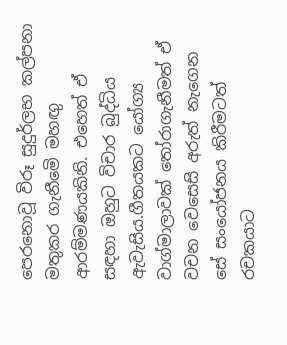පෙරනොවූ විරූ සුදුර්ලභ කල්පනා මතුකර ගැනීමෙි මහඟු ආරම්මණයකිනි. එහෙත් ඒ සඳහා ඔහුට විචාර බුද්ධිය ඇවැසිය.ගීතයකට යෝග්‍ය වාග්මාලාවක් තෝරාගැනීමත් ඒ වචන වෙසෙසි අරුත් නැගෙන සේ සංයෝජනය කිරීමටත් රචකයාට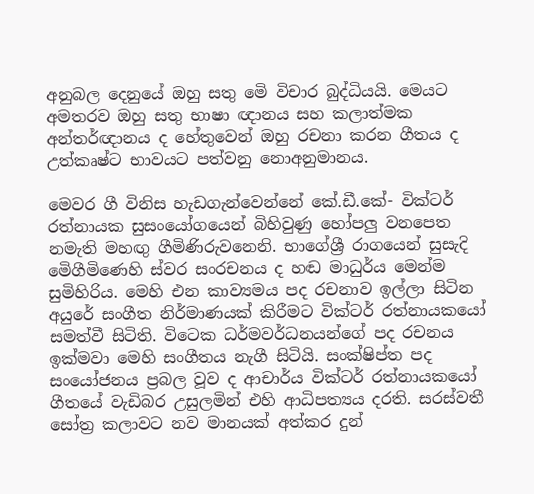අනුබල දෙනුයේ ඔහු සතු මෙි විචාර බුද්ධියයි. මෙයට අමතරව ඔහු සතු භාෂා ඥානය සහ කලාත්මක අන්තර්ඥානය ද හේතුවෙන් ඔහු රචනා කරන ගීතය ද උත්කෘෂ්ට භාවයට පත්වනු නොඅනුමානය.

මෙවර ගී විනිස හැඩගැන්වෙන්නේ කේ.ඩී.කේ- වික්ටර් රත්නායක සුසංයෝගයෙන් බිහිවුණු හෝපලු වනපෙත නමැති මහඟු ගීමිණිරුවනෙනි. භාගේශ්‍රී රාගයෙන් සුසැදි මෙිගීමිණෙහි ස්වර සංරචනය ද හඬ මාධුර්ය මෙන්ම සුමිහිරිය. මෙහි එන කාව්‍යමය පද රචනාව ඉල්ලා සිටින අයුරේ සංගීත නිර්මාණයක් කිරීමට වික්ටර් රත්නායකයෝ  සමත්වී සිටිති. විටෙක ධර්මවර්ධනයන්ගේ පද රචනය ඉක්මවා මෙහි සංගීතය නැගී සිටියි. සංක්ෂිප්ත පද සංයෝජනය ප්‍රබල වූව ද ආචාර්ය වික්ටර් රත්නායකයෝ  ගීතයේ වැඩිබර උසුලමින් එහි ආධිපත්‍යය දරති. සරස්වතී සෝත්‍ර කලාවට නව මානයක් අත්කර දුන්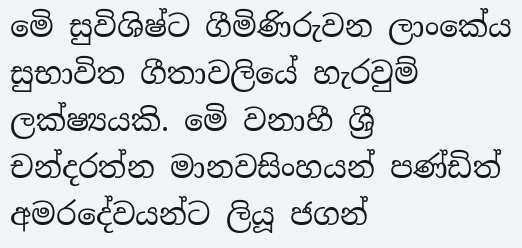මෙි සුවිශිෂ්ට ගීමිණිරුවන ලාංකේය සුභාවිත ගීතාවලියේ හැරවුම් ලක්ෂ්‍යයකි. මෙි වනාහී ශ්‍රී චන්දරත්න මානවසිංහයන් පණ්ඩිත් අමරදේවයන්ට ලියූ ජගන්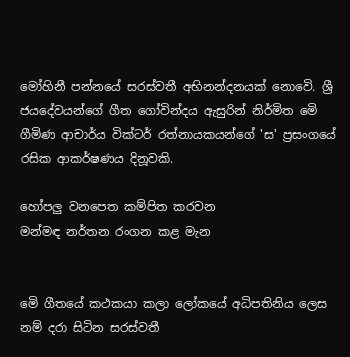මෝහිනී පන්නයේ සරස්වතී අභිනන්දනයක් නොවෙි. ශ්‍රී ජයදේවයන්ගේ ගීත ගෝවින්දය ඇසුරින් නිර්මිත මෙි ගීමිණ ආචාර්ය වික්ටර් රත්නායකයන්ගේ 'ස' ප්‍රසංගයේ රසික ආකර්ෂණය දිනූවකි.

හෝපලු වනපෙත කම්පිත කරවන
මන්මඳ නර්තන රංගන කළ මැන


මෙි ගීතයේ කථකයා කලා ලෝකයේ අධිපතිනිය ලෙස නම් දරා සිටින සරස්වතී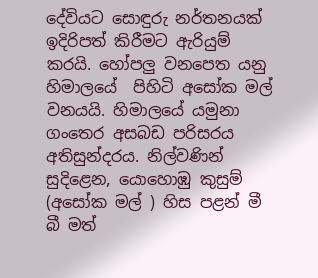දේවියට සොඳුරු නර්තනයක් ඉදිරිපත් කිරීමට ඇරියුම් කරයි. හෝපලු වනපෙත යනු හිමාලයේ  පිහිටි අසෝක මල් වනයයි. හිමාලයේ යමුනා ගංතෙර අසබඩ පරිසරය අතිසුන්දරය. නිල්වණින් සුදිළෙන, යොහොඹු කුසුම් (අසෝක මල් ) හිස පළන් මී බී මත්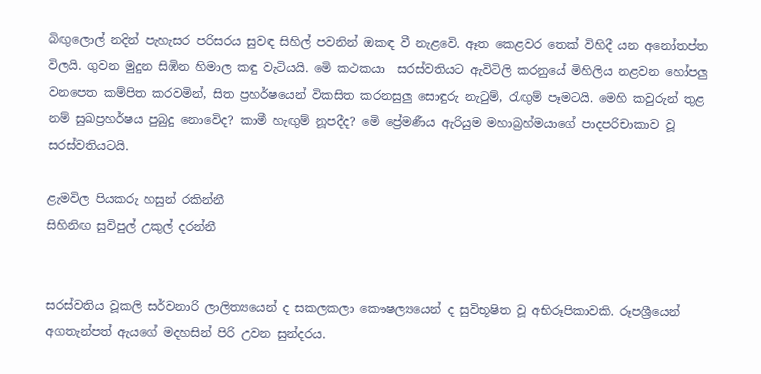බිඟුලොල් නදින් පැහැසර පරිසරය සුවඳ සිහිල් පවනින් ඔකඳ වී නැළවෙි. ඈත කෙළවර තෙක් විහිදී යන අනෝතප්ත විලයි. ගුවන මුදුන සිඹින හිමාල කඳු වැටියයි. මෙි කථකයා  සරස්වතියට ඇවිටිලි කරනුයේ මිහිලිය නළවන හෝපලු වනපෙත කම්පිත කරවමින්, සිත ප්‍රහර්ෂයෙන් විකසිත කරනසුලු සොඳුරු නැටුම්, රැඟුම් පෑමටයි. මෙහි කවුරුන් තුළ නම් සුඛප්‍රහර්ෂය පුබුදු නොවෙිද? කාමී හැඟුම් නූපදීද? මෙි ප්‍රේමණීය ඇරියුම මහාබ්‍රහ්මයාගේ පාදපරිචාකාව වූ සරස්වතියටයි.

ළැමවිල පියකරු හසුන් රකින්නී
සිහිනිඟ සුවිපුල් උකුල් දරන්නී


සරස්වතිය වූකලි සර්වනාරි ලාලිත්‍යයෙන් ද සකලකලා කෞෂල්‍යයෙන් ද සුවිභූෂිත වූ අභිරූපිකාවකි. රූපශ්‍රීයෙන් අගතැන්පත් ඇයගේ මදහසින් පිරි උවන සුන්දරය.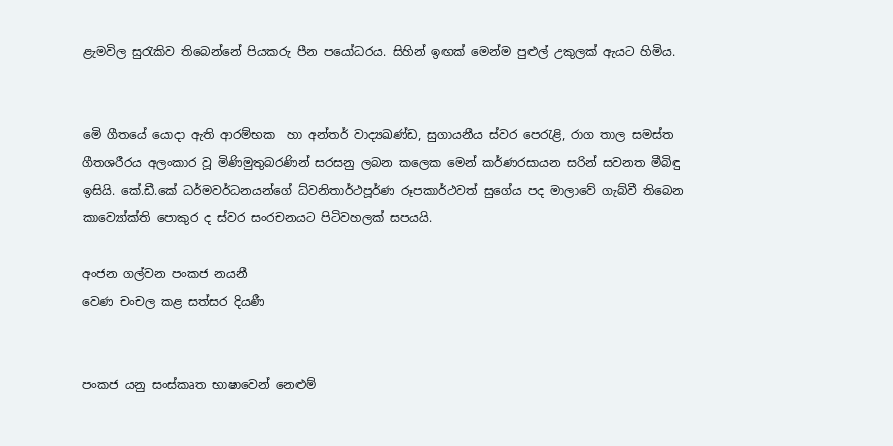ළැමවිල සුරැකිව තිබෙන්නේ පියකරු පීන පයෝධරය. සිහින් ඉඟක් මෙන්ම පුළුල් උකුලක් ඇයට හිමිය.


මෙි ගීතයේ යොදා ඇති ආරම්භක  හා අන්තර් වාද්‍යඛණ්ඩ, සුගායනීය ස්වර පෙරැළි, රාග තාල සමස්ත ගීතශරීරය අලංකාර වූ මිණිමුතුබරණින් සරසනු ලබන කලෙක මෙන් කර්ණරසායන සරින් සවනත මීබිඳු ඉසියි. කේ.ඩී.කේ ධර්මවර්ධනයන්ගේ ධ්වනිතාර්ථපූර්ණ රූපකාර්ථවත් සුගේය පද මාලාවේ ගැබ්වී තිබෙන කාව්‍යෝක්ති පොකුර ද ස්වර සංරචනයට පිටිවහලක් සපයයි.

අංජන ගල්වන පංකජ නයනී
වෙණ චංචල කළ සත්සර දියණී


පංකජ යනු සංස්කෘත භාෂාවෙන් නෙළුම්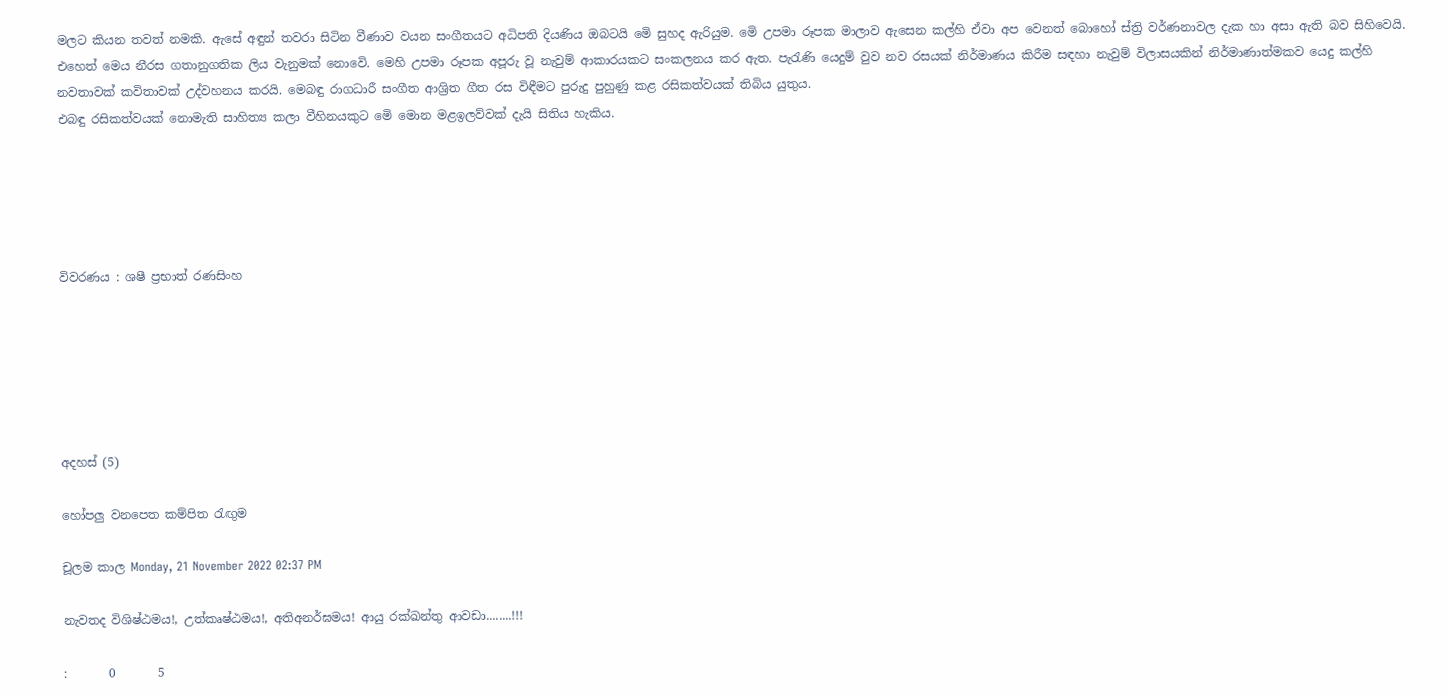මලට කියන තවත් නමකි. ඇසේ අඳුන් තවරා සිටින වීණාව වයන සංගීතයට අධිපති දියණිය ඔබටයි මෙි සුහද ඇරියුම. මෙි උපමා රූපක මාලාව ඇසෙන කල්හි ඒවා අප වෙනත් බොහෝ ස්ත්‍රි වර්ණනාවල දැක හා අසා ඇති බව සිහිවෙයි. එහෙත් මෙය නීරස ගතානුගතික ලිය වැනුමක් නොවෙි. මෙහි උපමා රූපක අපූරු වූ නැවුම් ආකාරයකට සංකලනය කර ඇත. පැරැණි යෙදුම් වුව නව රසයක් නිර්මාණය කිරීම සඳහා නැවුම් විලාසයකින් නිර්මාණාත්මකව යෙදු කල්හි නවතාවක් කවිතාවක් උද්වහනය කරයි. මෙබඳු රාගධාරී සංගීත ආශ්‍රිත ගීත රස විඳීමට පුරුදු පුහුණු කළ රසිකත්වයක් තිබිය යුතුය.
එබඳු රසිකත්වයක් නොමැති සාහිත්‍ය කලා වීහිනයකුට මෙි මොන මළඉලව්වක් දැයි සිතිය හැකිය.





විවරණය : ශෂී ප්‍රභාත් රණසිංහ






අදහස් (5)

හෝපලු වනපෙත කම්පිත රැඟුම

චූලම කාල Monday, 21 November 2022 02:37 PM

නැවතද විශිෂ්ඨමය!, උත්කෘෂ්ඨමය!, අතිඅනර්ඝමය! ආයු රක්ඛන්තු ආවඩා........!!!

:       0       5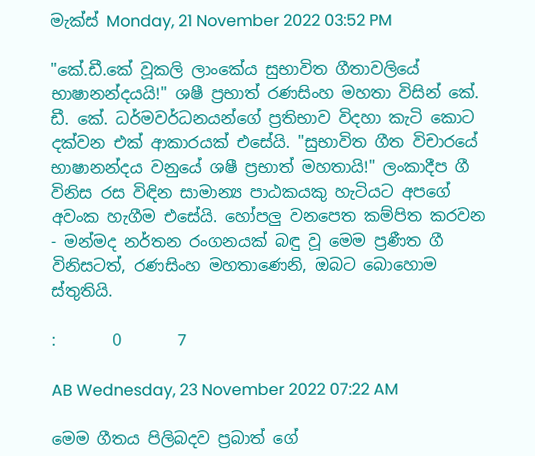මැක්ස් Monday, 21 November 2022 03:52 PM

"කේ.ඩී.කේ වූකලි ලාංකේය සුභාවිත ගීතාවලියේ භාෂානන්දයයි!" ශෂී ප්‍රභාත් රණසිංහ මහතා විසින් කේ. ඩී. කේ. ධර්මවර්ධනයන්ගේ ප්‍රතිභාව විදහා කැටි කොට දක්වන එක් ආකාරයක් එසේයි. "සුභාවිත ගීත විචාරයේ භාෂානන්දය වනුයේ ශෂී ප්‍රභාත් මහතායි!" ලංකාදීප ගී විනිස රස විඳින සාමාන්‍ය පාඨකයකු හැටියට අපගේ අවංක හැගීම එසේයි. හෝපලු වනපෙත කම්පිත කරවන - මන්මද නර්තන රංගනයක් බඳු වූ මෙම ප්‍රණීත ගී විනිසටත්, රණසිංහ මහතාණෙනි, ඔබට බොහොම ස්තුතියි.

:       0       7

AB Wednesday, 23 November 2022 07:22 AM

මෙම ගීතය පිලිබදව ප්‍රබාත් ගේ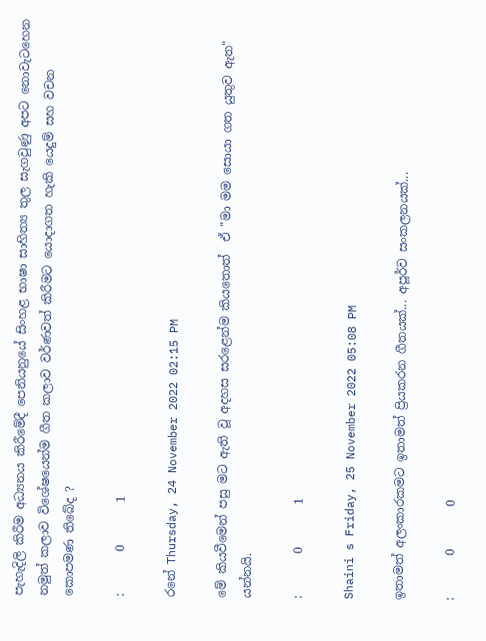පැහැදිලි කිරීම අධ්‍යනය කිරීමේදී පෙනියනුයේ සිංහළ භාෂා සාහිත්‍ය තුල සැගවුණු අපට නොවැටහෙන නමුත් කලාව විශේෂයෙන්ම ගීත කලාව වර්ණවත් කිරීමට යොදාගත හැකි යෙදුම් සහ වචන කොපමණ තිබේද ?

:       0       1

රනේ Thursday, 24 November 2022 02:15 PM

මේ කියවීමෙන් පසු මට ඇති වූ අදහස සරළෙන්ම කියතොත් ‍ ඒ "මා මම සොයා ගත යුතුව ඇත" යන්නයි.

:       0       1

Shaini s Friday, 25 November 2022 05:08 PM

ඉතාමත් අලංකාරකමට ඉතාමත් ප්‍රියකරන ගීතයක්... අපූර්ව සංකලනයක්...

:       0       0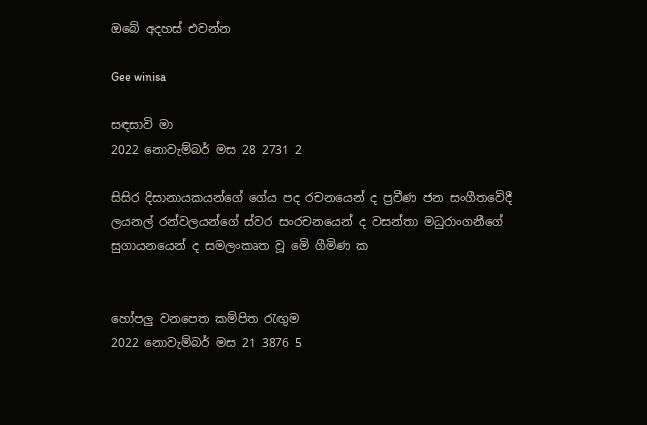ඔබේ අදහස් එවන්න

Gee winisa

සඳසාවි මා
2022 නොවැම්බර් මස 28 2731 2

සිසිර දිසානායකයන්ගේ ගේය පද රචනයෙන් ද ප්‍රවීණ ජන සංගීතවෙිදී ලයනල් රන්වලයන්ගේ ස්වර සංරචනයෙන් ද වසන්තා මධුරාංගනීගේ සුගායනයෙන් ද සමලංකෘත වූ මෙි ගීමිණ ක


හෝපලු වනපෙත කම්පිත රැඟුම
2022 නොවැම්බර් මස 21 3876 5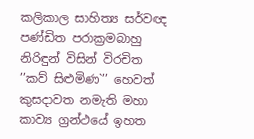කලිකාල සාහිත්‍ය සර්වඥ පණ්ඩිත පරාක්‍රමබාහු නිරිඳුන් විසින් විරචිත ’’කව් සිළුමිණ`’’ හෙවත් කුසදාවත නමැති මහා කාව්‍ය ග්‍රන්ථයේ ඉහත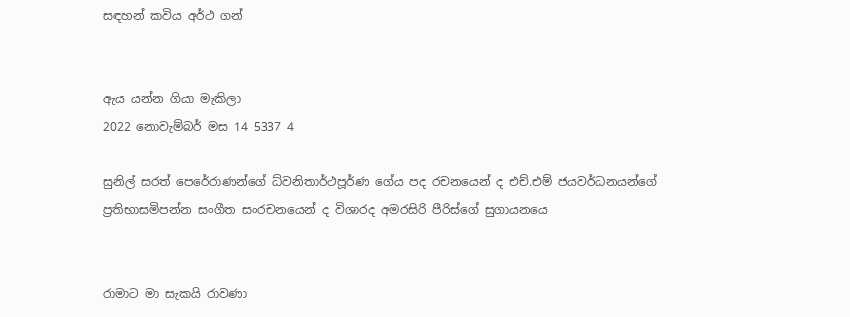සඳහන් කවිය අර්ථ ගන්


ඇය යන්න ගියා මැකිලා
2022 නොවැම්බර් මස 14 5337 4

සුනිල් සරත් පෙරේරාණන්ගේ ධ්වනිතාර්ථපූර්ණ ගේය පද රචනයෙන් ද එච්.එම් ජයවර්ධනයන්ගේ ප්‍රතිභාසමිපන්න සංගීත සංරචනයෙන් ද විශාරද අමරසිරි පීරිස්ගේ සුගායනයෙ


රාමාට මා සැකයි රාවණා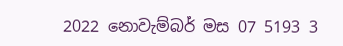2022 නොවැම්බර් මස 07 5193 3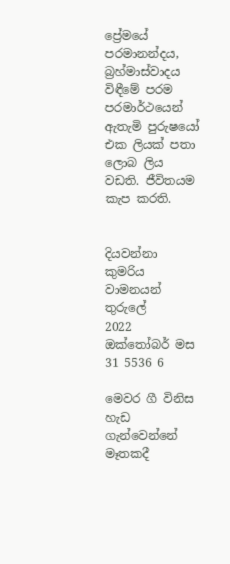ප්‍රේමයේ පරමානන්දය, බ්‍රහ්මාස්වාදය විඳීමේ පරම පරමාර්ථයෙන් ඇතැමි පුරුෂයෝ එක ලියක් පතා ලොබ ලිය වඩති. ජීවිතයම කැප කරති.


දියවන්නා කුමරිය වාමනයන් තුරුලේ
2022 ඔක්තෝබර් මස 31 5536 6

මෙවර ගී විනිස හැඩ ගැන්වෙන්නේ මෑතකදී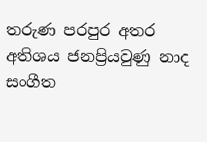තරුණ පරපුර අතර අතිශය ජනප්‍රියවුණු නාද සංගීත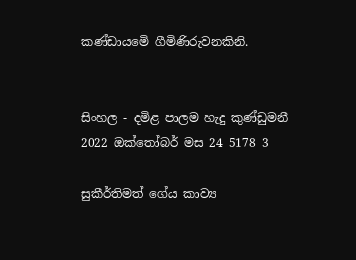කණ්ඩායමෙි ගීමිණිරුවනකිනි.


සිංහල - දමිළ පාලම හැදු කුණ්ඩුමනී
2022 ඔක්තෝබර් මස 24 5178 3

සුකීර්තිමත් ගේය කාව්‍ය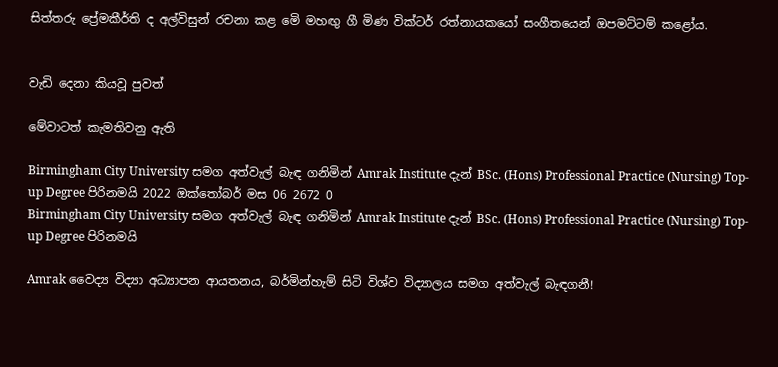සිත්තරු ප්‍රේමකීර්ති ද අල්විසුන් රචනා කළ මෙි මහඟු ගී මිණ වික්ටර් රත්නායකයෝ සංගීතයෙන් ඔපමට්ටම් කළෝය.


වැඩි දෙනා කියවූ පුවත්

මේවාටත් කැමතිවනු ඇති

Birmingham City University සමග අත්වැල් බැඳ ගනිමින් Amrak Institute දැන් BSc. (Hons) Professional Practice (Nursing) Top-up Degree පිරිනමයි 2022 ඔක්තෝබර් මස 06 2672 0
Birmingham City University සමග අත්වැල් බැඳ ගනිමින් Amrak Institute දැන් BSc. (Hons) Professional Practice (Nursing) Top-up Degree පිරිනමයි

Amrak වෛද්‍ය විද්‍යා අධ්‍යාපන ආයතනය, බර්මින්හැම් සිටි විශ්ව විද්‍යාලය සමග අත්වැල් බැඳගනී!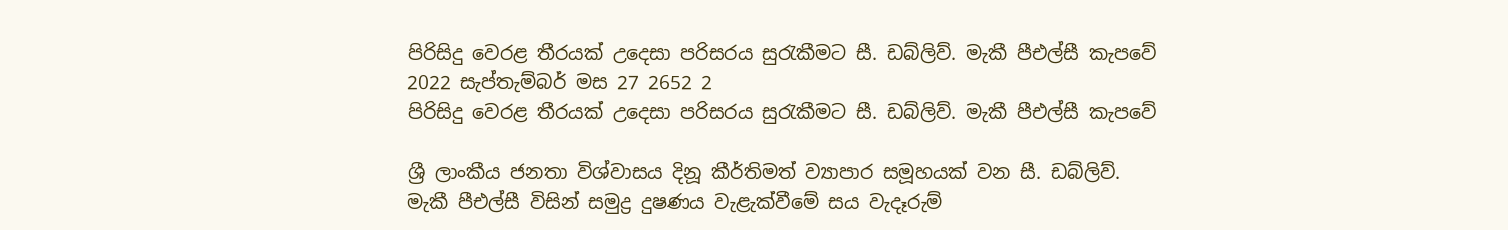පිරිසිදු වෙරළ තීරයක් උදෙසා පරිසරය සුරැකීමට සී. ඩබ්ලිව්. මැකී පීඑල්සී කැපවේ 2022 සැප්තැම්බර් මස 27 2652 2
පිරිසිදු වෙරළ තීරයක් උදෙසා පරිසරය සුරැකීමට සී. ඩබ්ලිව්. මැකී පීඑල්සී කැපවේ

ශ්‍රී ලාංකීය ජනතා විශ්වාසය දිනූ කීර්තිමත් ව්‍යාපාර සමූහයක් වන සී. ඩබ්ලිව්. මැකී පීඑල්සී විසින් සමුද්‍ර දුෂණය වැළැක්වීමේ සය වැදෑරුම්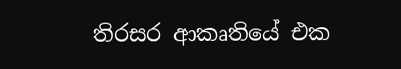තිරසර ආකෘතියේ එක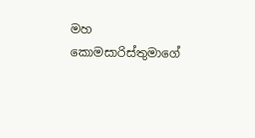මහ කොමසාරිස්තුමාගේ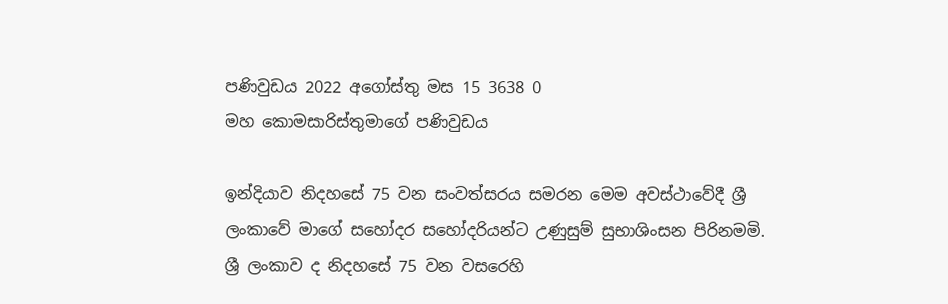පණිවුඩය 2022 අගෝස්තු මස 15 3638 0
මහ කොමසාරිස්තුමාගේ පණිවුඩය

ඉන්දියාව නිදහසේ 75 වන සංවත්සරය සමරන මෙම අවස්ථාවේදී ශ්‍රී ලංකාවේ මාගේ සහෝදර සහෝදරියන්ට උණුසුම් සුභාශිංසන පිරිනමමි. ශ්‍රී ලංකාව ද නිදහසේ 75 වන වසරෙහි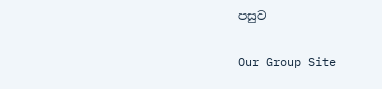පසුව

Our Group Site